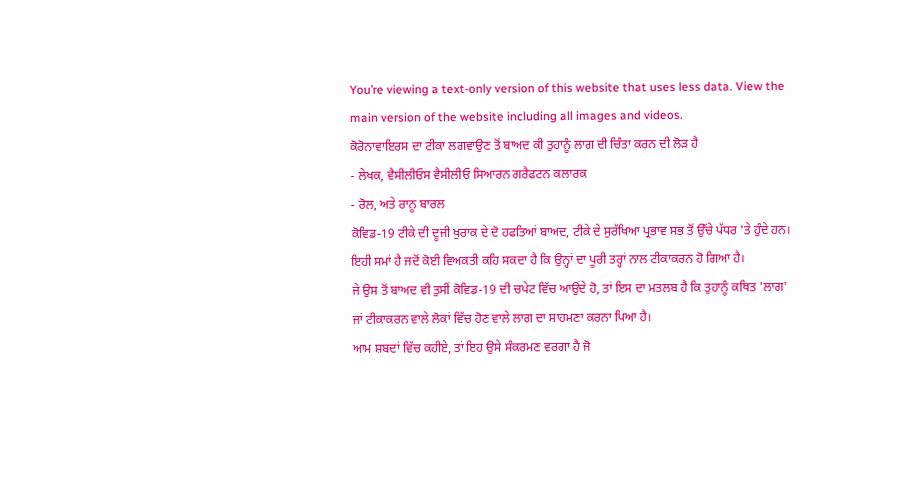You’re viewing a text-only version of this website that uses less data. View the main version of the website including all images and videos.
ਕੋਰੋਨਾਵਾਇਰਸ ਦਾ ਟੀਕਾ ਲਗਵਾਉਣ ਤੋਂ ਬਾਅਦ ਕੀ ਤੁਹਾਨੂੰ ਲਾਗ ਦੀ ਚਿੰਤਾ ਕਰਨ ਦੀ ਲੋੜ ਹੈ
- ਲੇਖਕ, ਵੈਸੀਲੀਓਸ ਵੈਸੀਲੀਓ ਸਿਆਰਨ ਗਰੈਫਟਨ ਕਲਾਰਕ
- ਰੋਲ, ਅਤੇ ਰਾਨੂ ਬਾਰਲ
ਕੋਵਿਡ-19 ਟੀਕੇ ਦੀ ਦੂਜੀ ਖੁਰਾਕ ਦੇ ਦੋ ਹਫਤਿਆਂ ਬਾਅਦ, ਟੀਕੇ ਦੇ ਸੁਰੱਖਿਆ ਪ੍ਰਭਾਵ ਸਭ ਤੋਂ ਉੱਚੇ ਪੱਧਰ 'ਤੇ ਹੁੰਦੇ ਹਨ।
ਇਹੀ ਸਮਾਂ ਹੈ ਜਦੋਂ ਕੋਈ ਵਿਅਕਤੀ ਕਹਿ ਸਕਦਾ ਹੈ ਕਿ ਉਨ੍ਹਾਂ ਦਾ ਪੂਰੀ ਤਰ੍ਹਾਂ ਨਾਲ ਟੀਕਾਕਰਨ ਹੋ ਗਿਆ ਹੈ।
ਜੇ ਉਸ ਤੋਂ ਬਾਅਦ ਵੀ ਤੁਸੀਂ ਕੋਵਿਡ-19 ਦੀ ਚਪੇਟ ਵਿੱਚ ਆਉਂਦੇ ਹੋ, ਤਾਂ ਇਸ ਦਾ ਮਤਲਬ ਹੈ ਕਿ ਤੁਹਾਨੂੰ ਕਥਿਤ 'ਲਾਗ' ਜਾਂ ਟੀਕਾਕਰਨ ਵਾਲੇ ਲੋਕਾਂ ਵਿੱਚ ਹੋਣ ਵਾਲੇ ਲਾਗ ਦਾ ਸਾਹਮਣਾ ਕਰਨਾ ਪਿਆ ਹੈ।
ਆਮ ਸ਼ਬਦਾਂ ਵਿੱਚ ਕਹੀਏ, ਤਾਂ ਇਹ ਉਸੇ ਸੰਕਰਮਣ ਵਰਗਾ ਹੈ ਜੋ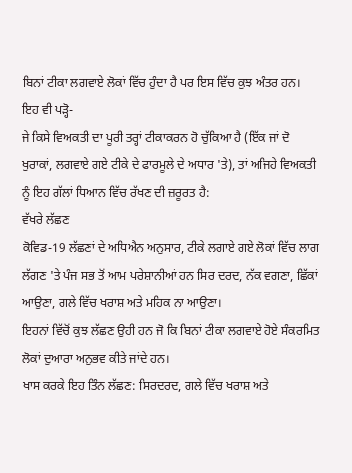ਬਿਨਾਂ ਟੀਕਾ ਲਗਵਾਏ ਲੋਕਾਂ ਵਿੱਚ ਹੁੰਦਾ ਹੈ ਪਰ ਇਸ ਵਿੱਚ ਕੁਝ ਅੰਤਰ ਹਨ।
ਇਹ ਵੀ ਪੜ੍ਹੋ-
ਜੇ ਕਿਸੇ ਵਿਅਕਤੀ ਦਾ ਪੂਰੀ ਤਰ੍ਹਾਂ ਟੀਕਾਕਰਨ ਹੋ ਚੁੱਕਿਆ ਹੈ (ਇੱਕ ਜਾਂ ਦੋ ਖੁਰਾਕਾਂ, ਲਗਵਾਏ ਗਏ ਟੀਕੇ ਦੇ ਫਾਰਮੂਲੇ ਦੇ ਅਧਾਰ 'ਤੇ), ਤਾਂ ਅਜਿਹੇ ਵਿਅਕਤੀ ਨੂੰ ਇਹ ਗੱਲਾਂ ਧਿਆਨ ਵਿੱਚ ਰੱਖਣ ਦੀ ਜ਼ਰੂਰਤ ਹੈ:
ਵੱਖਰੇ ਲੱਛਣ
ਕੋਵਿਡ-19 ਲੱਛਣਾਂ ਦੇ ਅਧਿਐਨ ਅਨੁਸਾਰ, ਟੀਕੇ ਲਗਾਏ ਗਏ ਲੋਕਾਂ ਵਿੱਚ ਲਾਗ ਲੱਗਣ 'ਤੇ ਪੰਜ ਸਭ ਤੋਂ ਆਮ ਪਰੇਸ਼ਾਨੀਆਂ ਹਨ ਸਿਰ ਦਰਦ, ਨੱਕ ਵਗਣਾ, ਛਿੱਕਾਂ ਆਉਣਾ, ਗਲੇ ਵਿੱਚ ਖਰਾਸ਼ ਅਤੇ ਮਹਿਕ ਨਾ ਆਉਣਾ।
ਇਹਨਾਂ ਵਿੱਚੋਂ ਕੁਝ ਲੱਛਣ ਉਹੀ ਹਨ ਜੋ ਕਿ ਬਿਨਾਂ ਟੀਕਾ ਲਗਵਾਏ ਹੋਏ ਸੰਕਰਮਿਤ ਲੋਕਾਂ ਦੁਆਰਾ ਅਨੁਭਵ ਕੀਤੇ ਜਾਂਦੇ ਹਨ।
ਖਾਸ ਕਰਕੇ ਇਹ ਤਿੰਨ ਲੱਛਣ: ਸਿਰਦਰਦ, ਗਲੇ ਵਿੱਚ ਖਰਾਸ਼ ਅਤੇ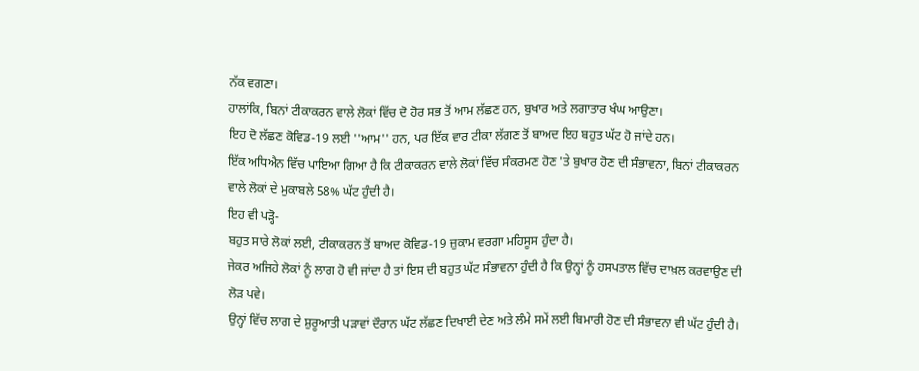ਨੱਕ ਵਗਣਾ।
ਹਾਲਾਂਕਿ, ਬਿਨਾਂ ਟੀਕਾਕਰਨ ਵਾਲੇ ਲੋਕਾਂ ਵਿੱਚ ਦੋ ਹੋਰ ਸਭ ਤੋਂ ਆਮ ਲੱਛਣ ਹਨ, ਬੁਖਾਰ ਅਤੇ ਲਗਾਤਾਰ ਖੰਘ ਆਉਣਾ।
ਇਹ ਦੋ ਲੱਛਣ ਕੋਵਿਡ-19 ਲਈ ''ਆਮ'' ਹਨ, ਪਰ ਇੱਕ ਵਾਰ ਟੀਕਾ ਲੱਗਣ ਤੋਂ ਬਾਅਦ ਇਹ ਬਹੁਤ ਘੱਟ ਹੋ ਜਾਂਦੇ ਹਨ।
ਇੱਕ ਅਧਿਐਨ ਵਿੱਚ ਪਾਇਆ ਗਿਆ ਹੈ ਕਿ ਟੀਕਾਕਰਨ ਵਾਲੇ ਲੋਕਾਂ ਵਿੱਚ ਸੰਕਰਮਣ ਹੋਣ 'ਤੇ ਬੁਖਾਰ ਹੋਣ ਦੀ ਸੰਭਾਵਨਾ, ਬਿਨਾਂ ਟੀਕਾਕਰਨ ਵਾਲੇ ਲੋਕਾਂ ਦੇ ਮੁਕਾਬਲੇ 58% ਘੱਟ ਹੁੰਦੀ ਹੈ।
ਇਹ ਵੀ ਪੜ੍ਹੋ-
ਬਹੁਤ ਸਾਰੇ ਲੋਕਾਂ ਲਈ, ਟੀਕਾਕਰਨ ਤੋਂ ਬਾਅਦ ਕੋਵਿਡ-19 ਜ਼ੁਕਾਮ ਵਰਗਾ ਮਹਿਸੂਸ ਹੁੰਦਾ ਹੈ।
ਜੇਕਰ ਅਜਿਹੇ ਲੋਕਾਂ ਨੂੰ ਲਾਗ ਹੋ ਵੀ ਜਾਂਦਾ ਹੈ ਤਾਂ ਇਸ ਦੀ ਬਹੁਤ ਘੱਟ ਸੰਭਾਵਨਾ ਹੁੰਦੀ ਹੈ ਕਿ ਉਨ੍ਹਾਂ ਨੂੰ ਹਸਪਤਾਲ ਵਿੱਚ ਦਾਖ਼ਲ ਕਰਵਾਉਣ ਦੀ ਲੋੜ ਪਵੇ।
ਉਨ੍ਹਾਂ ਵਿੱਚ ਲਾਗ ਦੇ ਸ਼ੁਰੂਆਤੀ ਪੜਾਵਾਂ ਦੌਰਾਨ ਘੱਟ ਲੱਛਣ ਦਿਖਾਈ ਦੇਣ ਅਤੇ ਲੰਮੇ ਸਮੇਂ ਲਈ ਬਿਮਾਰੀ ਹੋਣ ਦੀ ਸੰਭਾਵਨਾ ਵੀ ਘੱਟ ਹੁੰਦੀ ਹੈ।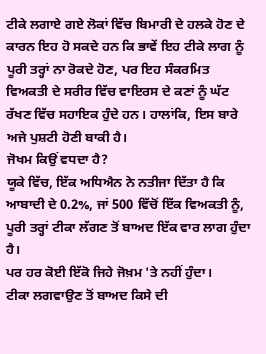ਟੀਕੇ ਲਗਾਏ ਗਏ ਲੋਕਾਂ ਵਿੱਚ ਬਿਮਾਰੀ ਦੇ ਹਲਕੇ ਹੋਣ ਦੇ ਕਾਰਨ ਇਹ ਹੋ ਸਕਦੇ ਹਨ ਕਿ ਭਾਵੇਂ ਇਹ ਟੀਕੇ ਲਾਗ ਨੂੰ ਪੂਰੀ ਤਰ੍ਹਾਂ ਨਾ ਰੋਕਦੇ ਹੋਣ, ਪਰ ਇਹ ਸੰਕਰਮਿਤ ਵਿਅਕਤੀ ਦੇ ਸਰੀਰ ਵਿੱਚ ਵਾਇਰਸ ਦੇ ਕਣਾਂ ਨੂੰ ਘੱਟ ਰੱਖਣ ਵਿੱਚ ਸਹਾਇਕ ਹੁੰਦੇ ਹਨ। ਹਾਲਾਂਕਿ, ਇਸ ਬਾਰੇ ਅਜੇ ਪੁਸ਼ਟੀ ਹੋਣੀ ਬਾਕੀ ਹੈ।
ਜੋਖਮ ਕਿਉਂ ਵਧਦਾ ਹੈ?
ਯੂਕੇ ਵਿੱਚ, ਇੱਕ ਅਧਿਐਨ ਨੇ ਨਤੀਜਾ ਦਿੱਤਾ ਹੈ ਕਿ ਆਬਾਦੀ ਦੇ 0.2%, ਜਾਂ 500 ਵਿੱਚੋਂ ਇੱਕ ਵਿਅਕਤੀ ਨੂੰ, ਪੂਰੀ ਤਰ੍ਹਾਂ ਟੀਕਾ ਲੱਗਣ ਤੋਂ ਬਾਅਦ ਇੱਕ ਵਾਰ ਲਾਗ ਹੁੰਦਾ ਹੈ।
ਪਰ ਹਰ ਕੋਈ ਇੱਕੋ ਜਿਹੇ ਜੋਖ਼ਮ 'ਤੇ ਨਹੀਂ ਹੁੰਦਾ।
ਟੀਕਾ ਲਗਵਾਉਣ ਤੋਂ ਬਾਅਦ ਕਿਸੇ ਦੀ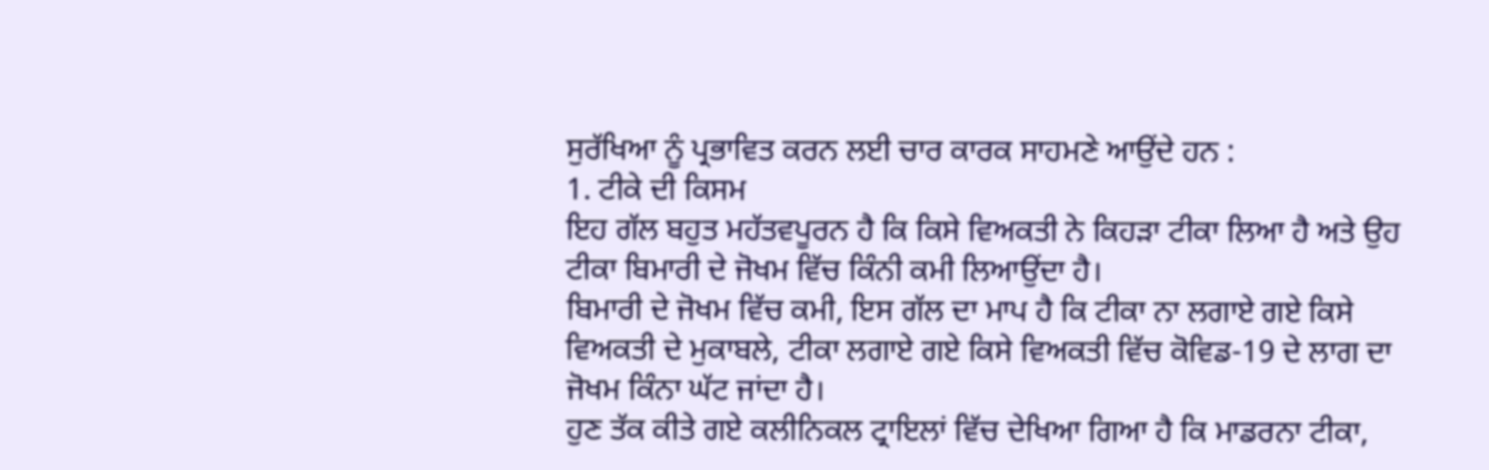ਸੁਰੱਖਿਆ ਨੂੰ ਪ੍ਰਭਾਵਿਤ ਕਰਨ ਲਈ ਚਾਰ ਕਾਰਕ ਸਾਹਮਣੇ ਆਉਂਦੇ ਹਨ :
1. ਟੀਕੇ ਦੀ ਕਿਸਮ
ਇਹ ਗੱਲ ਬਹੁਤ ਮਹੱਤਵਪੂਰਨ ਹੈ ਕਿ ਕਿਸੇ ਵਿਅਕਤੀ ਨੇ ਕਿਹੜਾ ਟੀਕਾ ਲਿਆ ਹੈ ਅਤੇ ਉਹ ਟੀਕਾ ਬਿਮਾਰੀ ਦੇ ਜੋਖਮ ਵਿੱਚ ਕਿੰਨੀ ਕਮੀ ਲਿਆਉਂਦਾ ਹੈ।
ਬਿਮਾਰੀ ਦੇ ਜੋਖਮ ਵਿੱਚ ਕਮੀ, ਇਸ ਗੱਲ ਦਾ ਮਾਪ ਹੈ ਕਿ ਟੀਕਾ ਨਾ ਲਗਾਏ ਗਏ ਕਿਸੇ ਵਿਅਕਤੀ ਦੇ ਮੁਕਾਬਲੇ, ਟੀਕਾ ਲਗਾਏ ਗਏ ਕਿਸੇ ਵਿਅਕਤੀ ਵਿੱਚ ਕੋਵਿਡ-19 ਦੇ ਲਾਗ ਦਾ ਜੋਖਮ ਕਿੰਨਾ ਘੱਟ ਜਾਂਦਾ ਹੈ।
ਹੁਣ ਤੱਕ ਕੀਤੇ ਗਏ ਕਲੀਨਿਕਲ ਟ੍ਰਾਇਲਾਂ ਵਿੱਚ ਦੇਖਿਆ ਗਿਆ ਹੈ ਕਿ ਮਾਡਰਨਾ ਟੀਕਾ,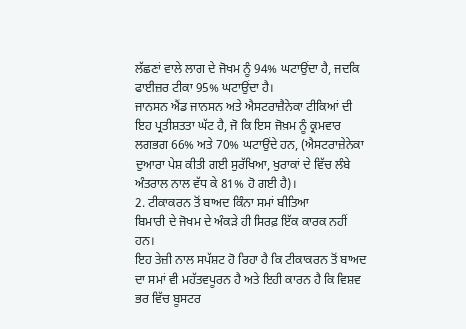ਲੱਛਣਾਂ ਵਾਲੇ ਲਾਗ ਦੇ ਜੋਖਮ ਨੂੰ 94% ਘਟਾਉਂਦਾ ਹੈ, ਜਦਕਿ ਫਾਈਜ਼ਰ ਟੀਕਾ 95% ਘਟਾਉਂਦਾ ਹੈ।
ਜਾਨਸਨ ਐਂਡ ਜਾਨਸਨ ਅਤੇ ਐਸਟਰਾਜ਼ੈਨੇਕਾ ਟੀਕਿਆਂ ਦੀ ਇਹ ਪ੍ਰਤੀਸ਼ਤਤਾ ਘੱਟ ਹੈ, ਜੋ ਕਿ ਇਸ ਜੋਖ਼ਮ ਨੂੰ ਕ੍ਰਮਵਾਰ ਲਗਭਗ 66% ਅਤੇ 70% ਘਟਾਉਂਦੇ ਹਨ, (ਐਸਟਰਾਜ਼ੇਨੇਕਾ ਦੁਆਰਾ ਪੇਸ਼ ਕੀਤੀ ਗਈ ਸੁਰੱਖਿਆ, ਖੁਰਾਕਾਂ ਦੇ ਵਿੱਚ ਲੰਬੇ ਅੰਤਰਾਲ ਨਾਲ ਵੱਧ ਕੇ 81% ਹੋ ਗਈ ਹੈ)।
2. ਟੀਕਾਕਰਨ ਤੋਂ ਬਾਅਦ ਕਿੰਨਾ ਸਮਾਂ ਬੀਤਿਆ
ਬਿਮਾਰੀ ਦੇ ਜੋਖਮ ਦੇ ਅੰਕੜੇ ਹੀ ਸਿਰਫ਼ ਇੱਕ ਕਾਰਕ ਨਹੀਂ ਹਨ।
ਇਹ ਤੇਜ਼ੀ ਨਾਲ ਸਪੱਸ਼ਟ ਹੋ ਰਿਹਾ ਹੈ ਕਿ ਟੀਕਾਕਰਨ ਤੋਂ ਬਾਅਦ ਦਾ ਸਮਾਂ ਵੀ ਮਹੱਤਵਪੂਰਨ ਹੈ ਅਤੇ ਇਹੀ ਕਾਰਨ ਹੈ ਕਿ ਵਿਸ਼ਵ ਭਰ ਵਿੱਚ ਬੂਸਟਰ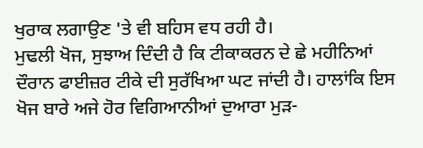ਖੁਰਾਕ ਲਗਾਉਣ 'ਤੇ ਵੀ ਬਹਿਸ ਵਧ ਰਹੀ ਹੈ।
ਮੁਢਲੀ ਖੋਜ, ਸੁਝਾਅ ਦਿੰਦੀ ਹੈ ਕਿ ਟੀਕਾਕਰਨ ਦੇ ਛੇ ਮਹੀਨਿਆਂ ਦੌਰਾਨ ਫਾਈਜ਼ਰ ਟੀਕੇ ਦੀ ਸੁਰੱਖਿਆ ਘਟ ਜਾਂਦੀ ਹੈ। ਹਾਲਾਂਕਿ ਇਸ ਖੋਜ ਬਾਰੇ ਅਜੇ ਹੋਰ ਵਿਗਿਆਨੀਆਂ ਦੁਆਰਾ ਮੁੜ-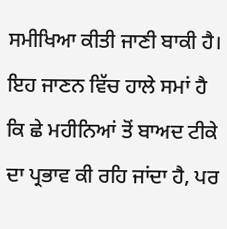ਸਮੀਖਿਆ ਕੀਤੀ ਜਾਣੀ ਬਾਕੀ ਹੈ।
ਇਹ ਜਾਣਨ ਵਿੱਚ ਹਾਲੇ ਸਮਾਂ ਹੈ ਕਿ ਛੇ ਮਹੀਨਿਆਂ ਤੋਂ ਬਾਅਦ ਟੀਕੇ ਦਾ ਪ੍ਰਭਾਵ ਕੀ ਰਹਿ ਜਾਂਦਾ ਹੈ, ਪਰ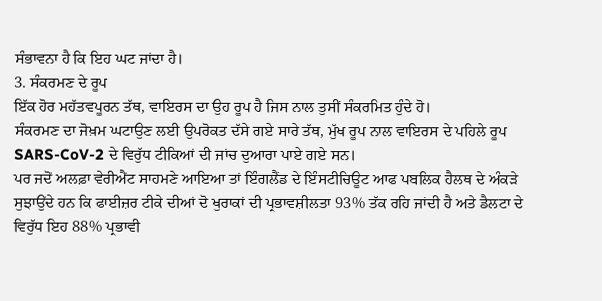ਸੰਭਾਵਨਾ ਹੈ ਕਿ ਇਹ ਘਟ ਜਾਂਦਾ ਹੈ।
3. ਸੰਕਰਮਣ ਦੇ ਰੂਪ
ਇੱਕ ਹੋਰ ਮਹੱਤਵਪੂਰਨ ਤੱਥ, ਵਾਇਰਸ ਦਾ ਉਹ ਰੂਪ ਹੈ ਜਿਸ ਨਾਲ ਤੁਸੀਂ ਸੰਕਰਮਿਤ ਹੁੰਦੇ ਹੋ।
ਸੰਕਰਮਣ ਦਾ ਜੋਖ਼ਮ ਘਟਾਉਣ ਲਈ ਉਪਰੋਕਤ ਦੱਸੇ ਗਏ ਸਾਰੇ ਤੱਥ, ਮੁੱਖ ਰੂਪ ਨਾਲ ਵਾਇਰਸ ਦੇ ਪਹਿਲੇ ਰੂਪ SARS-CoV-2 ਦੇ ਵਿਰੁੱਧ ਟੀਕਿਆਂ ਦੀ ਜਾਂਚ ਦੁਆਰਾ ਪਾਏ ਗਏ ਸਨ।
ਪਰ ਜਦੋਂ ਅਲਫ਼ਾ ਵੇਰੀਐਂਟ ਸਾਹਮਣੇ ਆਇਆ ਤਾਂ ਇੰਗਲੈਂਡ ਦੇ ਇੰਸਟੀਚਿਊਟ ਆਫ ਪਬਲਿਕ ਹੈਲਥ ਦੇ ਅੰਕੜੇ ਸੁਝਾਉਂਦੇ ਹਨ ਕਿ ਫਾਈਜ਼ਰ ਟੀਕੇ ਦੀਆਂ ਦੋ ਖੁਰਾਕਾਂ ਦੀ ਪ੍ਰਭਾਵਸ਼ੀਲਤਾ 93% ਤੱਕ ਰਹਿ ਜਾਂਦੀ ਹੈ ਅਤੇ ਡੈਲਟਾ ਦੇ ਵਿਰੁੱਧ ਇਹ 88% ਪ੍ਰਭਾਵੀ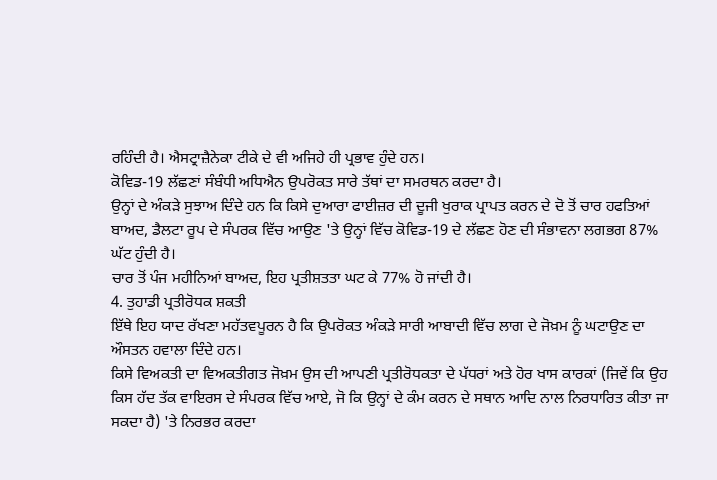ਰਹਿੰਦੀ ਹੈ। ਐਸਟ੍ਰਾਜ਼ੈਨੇਕਾ ਟੀਕੇ ਦੇ ਵੀ ਅਜਿਹੇ ਹੀ ਪ੍ਰਭਾਵ ਹੁੰਦੇ ਹਨ।
ਕੋਵਿਡ-19 ਲੱਛਣਾਂ ਸੰਬੰਧੀ ਅਧਿਐਨ ਉਪਰੋਕਤ ਸਾਰੇ ਤੱਥਾਂ ਦਾ ਸਮਰਥਨ ਕਰਦਾ ਹੈ।
ਉਨ੍ਹਾਂ ਦੇ ਅੰਕੜੇ ਸੁਝਾਅ ਦਿੰਦੇ ਹਨ ਕਿ ਕਿਸੇ ਦੁਆਰਾ ਫਾਈਜ਼ਰ ਦੀ ਦੂਜੀ ਖੁਰਾਕ ਪ੍ਰਾਪਤ ਕਰਨ ਦੇ ਦੋ ਤੋਂ ਚਾਰ ਹਫਤਿਆਂ ਬਾਅਦ, ਡੈਲਟਾ ਰੂਪ ਦੇ ਸੰਪਰਕ ਵਿੱਚ ਆਉਣ 'ਤੇ ਉਨ੍ਹਾਂ ਵਿੱਚ ਕੋਵਿਡ-19 ਦੇ ਲੱਛਣ ਹੋਣ ਦੀ ਸੰਭਾਵਨਾ ਲਗਭਗ 87% ਘੱਟ ਹੁੰਦੀ ਹੈ।
ਚਾਰ ਤੋਂ ਪੰਜ ਮਹੀਨਿਆਂ ਬਾਅਦ, ਇਹ ਪ੍ਰਤੀਸ਼ਤਤਾ ਘਟ ਕੇ 77% ਹੋ ਜਾਂਦੀ ਹੈ।
4. ਤੁਹਾਡੀ ਪ੍ਰਤੀਰੋਧਕ ਸ਼ਕਤੀ
ਇੱਥੇ ਇਹ ਯਾਦ ਰੱਖਣਾ ਮਹੱਤਵਪੂਰਨ ਹੈ ਕਿ ਉਪਰੋਕਤ ਅੰਕੜੇ ਸਾਰੀ ਆਬਾਦੀ ਵਿੱਚ ਲਾਗ ਦੇ ਜੋਖ਼ਮ ਨੂੰ ਘਟਾਉਣ ਦਾ ਔਸਤਨ ਹਵਾਲਾ ਦਿੰਦੇ ਹਨ।
ਕਿਸੇ ਵਿਅਕਤੀ ਦਾ ਵਿਅਕਤੀਗਤ ਜੋਖ਼ਮ ਉਸ ਦੀ ਆਪਣੀ ਪ੍ਰਤੀਰੋਧਕਤਾ ਦੇ ਪੱਧਰਾਂ ਅਤੇ ਹੋਰ ਖਾਸ ਕਾਰਕਾਂ (ਜਿਵੇਂ ਕਿ ਉਹ ਕਿਸ ਹੱਦ ਤੱਕ ਵਾਇਰਸ ਦੇ ਸੰਪਰਕ ਵਿੱਚ ਆਏ, ਜੋ ਕਿ ਉਨ੍ਹਾਂ ਦੇ ਕੰਮ ਕਰਨ ਦੇ ਸਥਾਨ ਆਦਿ ਨਾਲ ਨਿਰਧਾਰਿਤ ਕੀਤਾ ਜਾ ਸਕਦਾ ਹੈ) 'ਤੇ ਨਿਰਭਰ ਕਰਦਾ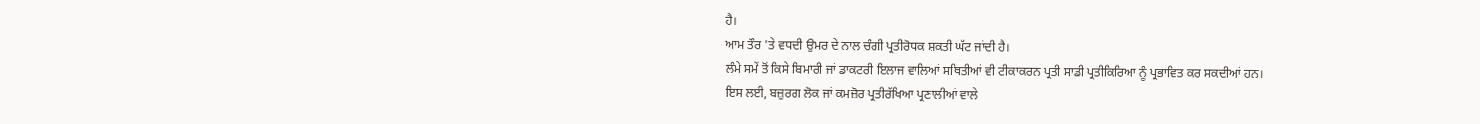ਹੈ।
ਆਮ ਤੌਰ 'ਤੇ ਵਧਦੀ ਉਮਰ ਦੇ ਨਾਲ ਚੰਗੀ ਪ੍ਰਤੀਰੋਧਕ ਸ਼ਕਤੀ ਘੱਟ ਜਾਂਦੀ ਹੈ।
ਲੰਮੇ ਸਮੇਂ ਤੋਂ ਕਿਸੇ ਬਿਮਾਰੀ ਜਾਂ ਡਾਕਟਰੀ ਇਲਾਜ ਵਾਲਿਆਂ ਸਥਿਤੀਆਂ ਵੀ ਟੀਕਾਕਰਨ ਪ੍ਰਤੀ ਸਾਡੀ ਪ੍ਰਤੀਕਿਰਿਆ ਨੂੰ ਪ੍ਰਭਾਵਿਤ ਕਰ ਸਕਦੀਆਂ ਹਨ।
ਇਸ ਲਈ, ਬਜ਼ੁਰਗ ਲੋਕ ਜਾਂ ਕਮਜ਼ੋਰ ਪ੍ਰਤੀਰੱਖਿਆ ਪ੍ਰਣਾਲੀਆਂ ਵਾਲੇ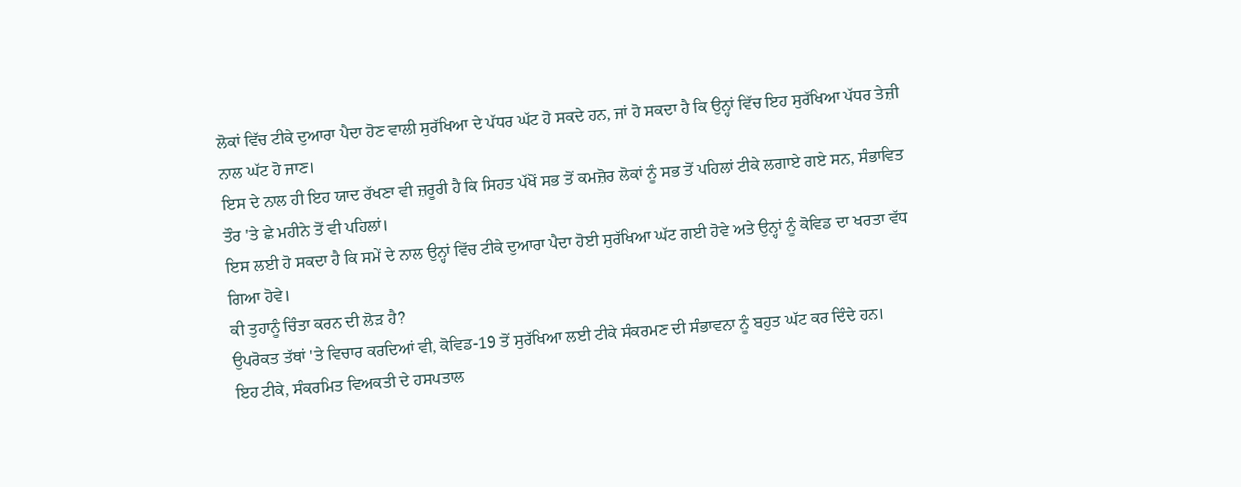ਲੋਕਾਂ ਵਿੱਚ ਟੀਕੇ ਦੁਆਰਾ ਪੈਦਾ ਹੋਣ ਵਾਲੀ ਸੁਰੱਖਿਆ ਦੇ ਪੱਧਰ ਘੱਟ ਹੋ ਸਕਦੇ ਹਨ, ਜਾਂ ਹੋ ਸਕਦਾ ਹੈ ਕਿ ਉਨ੍ਹਾਂ ਵਿੱਚ ਇਹ ਸੁਰੱਖਿਆ ਪੱਧਰ ਤੇਜ਼ੀ ਨਾਲ ਘੱਟ ਹੋ ਜਾਣ।
ਇਸ ਦੇ ਨਾਲ ਹੀ ਇਹ ਯਾਦ ਰੱਖਣਾ ਵੀ ਜ਼ਰੂਰੀ ਹੈ ਕਿ ਸਿਹਤ ਪੱਖੋਂ ਸਭ ਤੋਂ ਕਮਜ਼ੋਰ ਲੋਕਾਂ ਨੂੰ ਸਭ ਤੋਂ ਪਹਿਲਾਂ ਟੀਕੇ ਲਗਾਏ ਗਏ ਸਨ, ਸੰਭਾਵਿਤ ਤੌਰ 'ਤੇ ਛੇ ਮਹੀਨੇ ਤੋਂ ਵੀ ਪਹਿਲਾਂ।
ਇਸ ਲਈ ਹੋ ਸਕਦਾ ਹੈ ਕਿ ਸਮੇਂ ਦੇ ਨਾਲ ਉਨ੍ਹਾਂ ਵਿੱਚ ਟੀਕੇ ਦੁਆਰਾ ਪੈਦਾ ਹੋਈ ਸੁਰੱਖਿਆ ਘੱਟ ਗਈ ਹੋਵੇ ਅਤੇ ਉਨ੍ਹਾਂ ਨੂੰ ਕੋਵਿਡ ਦਾ ਖਰਤਾ ਵੱਧ ਗਿਆ ਹੋਵੇ।
ਕੀ ਤੁਹਾਨੂੰ ਚਿੰਤਾ ਕਰਨ ਦੀ ਲੋੜ ਹੈ?
ਉਪਰੋਕਤ ਤੱਥਾਂ 'ਤੇ ਵਿਚਾਰ ਕਰਦਿਆਂ ਵੀ, ਕੋਵਿਡ-19 ਤੋਂ ਸੁਰੱਖਿਆ ਲਈ ਟੀਕੇ ਸੰਕਰਮਣ ਦੀ ਸੰਭਾਵਨਾ ਨੂੰ ਬਹੁਤ ਘੱਟ ਕਰ ਦਿੰਦੇ ਹਨ।
ਇਹ ਟੀਕੇ, ਸੰਕਰਮਿਤ ਵਿਅਕਤੀ ਦੇ ਹਸਪਤਾਲ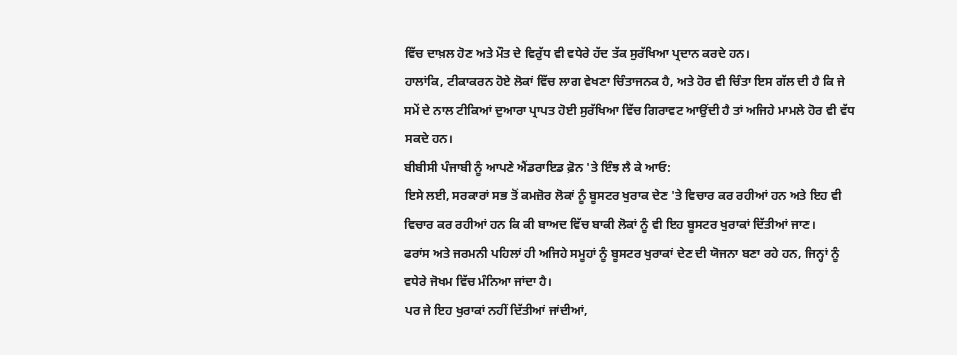ਵਿੱਚ ਦਾਖ਼ਲ ਹੋਣ ਅਤੇ ਮੌਤ ਦੇ ਵਿਰੁੱਧ ਵੀ ਵਧੇਰੇ ਹੱਦ ਤੱਕ ਸੁਰੱਖਿਆ ਪ੍ਰਦਾਨ ਕਰਦੇ ਹਨ।
ਹਾਲਾਂਕਿ, ਟੀਕਾਕਰਨ ਹੋਏ ਲੋਕਾਂ ਵਿੱਚ ਲਾਗ ਵੇਖਣਾ ਚਿੰਤਾਜਨਕ ਹੈ, ਅਤੇ ਹੋਰ ਵੀ ਚਿੰਤਾ ਇਸ ਗੱਲ ਦੀ ਹੈ ਕਿ ਜੇ ਸਮੇਂ ਦੇ ਨਾਲ ਟੀਕਿਆਂ ਦੁਆਰਾ ਪ੍ਰਾਪਤ ਹੋਈ ਸੁਰੱਖਿਆ ਵਿੱਚ ਗਿਰਾਵਟ ਆਉਂਦੀ ਹੈ ਤਾਂ ਅਜਿਹੇ ਮਾਮਲੇ ਹੋਰ ਵੀ ਵੱਧ ਸਕਦੇ ਹਨ।
ਬੀਬੀਸੀ ਪੰਜਾਬੀ ਨੂੰ ਆਪਣੇ ਐਂਡਰਾਇਡ ਫ਼ੋਨ 'ਤੇ ਇੰਝ ਲੈ ਕੇ ਆਓ:
ਇਸੇ ਲਈ, ਸਰਕਾਰਾਂ ਸਭ ਤੋਂ ਕਮਜ਼ੋਰ ਲੋਕਾਂ ਨੂੰ ਬੂਸਟਰ ਖੁਰਾਕ ਦੇਣ 'ਤੇ ਵਿਚਾਰ ਕਰ ਰਹੀਆਂ ਹਨ ਅਤੇ ਇਹ ਵੀ ਵਿਚਾਰ ਕਰ ਰਹੀਆਂ ਹਨ ਕਿ ਕੀ ਬਾਅਦ ਵਿੱਚ ਬਾਕੀ ਲੋਕਾਂ ਨੂੰ ਵੀ ਇਹ ਬੂਸਟਰ ਖੁਰਾਕਾਂ ਦਿੱਤੀਆਂ ਜਾਣ।
ਫਰਾਂਸ ਅਤੇ ਜਰਮਨੀ ਪਹਿਲਾਂ ਹੀ ਅਜਿਹੇ ਸਮੂਹਾਂ ਨੂੰ ਬੂਸਟਰ ਖੁਰਾਕਾਂ ਦੇਣ ਦੀ ਯੋਜਨਾ ਬਣਾ ਰਹੇ ਹਨ, ਜਿਨ੍ਹਾਂ ਨੂੰ ਵਧੇਰੇ ਜੋਖਮ ਵਿੱਚ ਮੰਨਿਆ ਜਾਂਦਾ ਹੈ।
ਪਰ ਜੇ ਇਹ ਖੁਰਾਕਾਂ ਨਹੀਂ ਦਿੱਤੀਆਂ ਜਾਂਦੀਆਂ,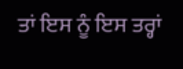ਤਾਂ ਇਸ ਨੂੰ ਇਸ ਤਰ੍ਹਾਂ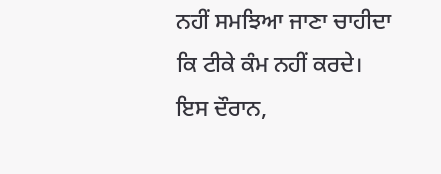ਨਹੀਂ ਸਮਝਿਆ ਜਾਣਾ ਚਾਹੀਦਾ ਕਿ ਟੀਕੇ ਕੰਮ ਨਹੀਂ ਕਰਦੇ।
ਇਸ ਦੌਰਾਨ,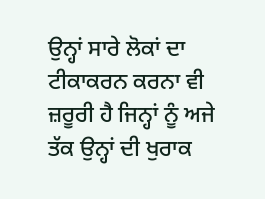ਉਨ੍ਹਾਂ ਸਾਰੇ ਲੋਕਾਂ ਦਾ ਟੀਕਾਕਰਨ ਕਰਨਾ ਵੀ ਜ਼ਰੂਰੀ ਹੈ ਜਿਨ੍ਹਾਂ ਨੂੰ ਅਜੇ ਤੱਕ ਉਨ੍ਹਾਂ ਦੀ ਖੁਰਾਕ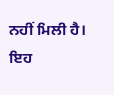ਨਹੀਂ ਮਿਲੀ ਹੈ।
ਇਹ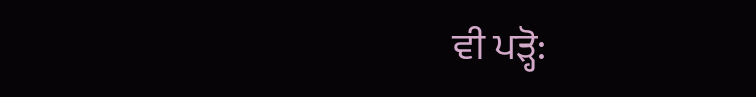ਵੀ ਪੜ੍ਹੋ: